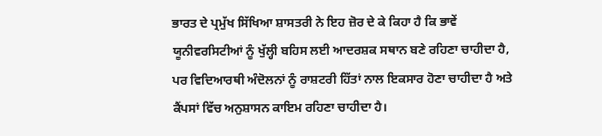ਭਾਰਤ ਦੇ ਪ੍ਰਮੁੱਖ ਸਿੱਖਿਆ ਸ਼ਾਸਤਰੀ ਨੇ ਇਹ ਜ਼ੋਰ ਦੇ ਕੇ ਕਿਹਾ ਹੈ ਕਿ ਭਾਵੇਂ ਯੂਨੀਵਰਸਿਟੀਆਂ ਨੂੰ ਖੁੱਲ੍ਹੀ ਬਹਿਸ ਲਈ ਆਦਰਸ਼ਕ ਸਥਾਨ ਬਣੇ ਰਹਿਣਾ ਚਾਹੀਦਾ ਹੈ, ਪਰ ਵਿਦਿਆਰਥੀ ਅੰਦੋਲਨਾਂ ਨੂੰ ਰਾਸ਼ਟਰੀ ਹਿੱਤਾਂ ਨਾਲ ਇਕਸਾਰ ਹੋਣਾ ਚਾਹੀਦਾ ਹੈ ਅਤੇ ਕੈਂਪਸਾਂ ਵਿੱਚ ਅਨੁਸ਼ਾਸਨ ਕਾਇਮ ਰਹਿਣਾ ਚਾਹੀਦਾ ਹੈ।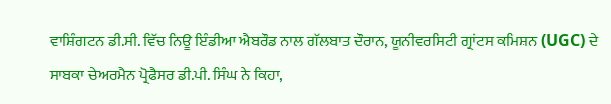ਵਾਸ਼ਿੰਗਟਨ ਡੀ.ਸੀ. ਵਿੱਚ ਨਿਊ ਇੰਡੀਆ ਐਬਰੌਡ ਨਾਲ ਗੱਲਬਾਤ ਦੌਰਾਨ, ਯੂਨੀਵਰਸਿਟੀ ਗ੍ਰਾਂਟਸ ਕਮਿਸ਼ਨ (UGC) ਦੇ ਸਾਬਕਾ ਚੇਅਰਮੈਨ ਪ੍ਰੋਫੈਸਰ ਡੀ.ਪੀ. ਸਿੰਘ ਨੇ ਕਿਹਾ,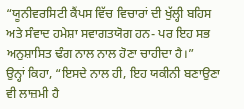“ਯੂਨੀਵਰਸਿਟੀ ਕੈਂਪਸ ਵਿੱਚ ਵਿਚਾਰਾਂ ਦੀ ਖੁੱਲ੍ਹੀ ਬਹਿਸ ਅਤੇ ਸੰਵਾਦ ਹਮੇਸ਼ਾ ਸਵਾਗਤਯੋਗ ਹਨ- ਪਰ ਇਹ ਸਭ ਅਨੁਸ਼ਾਸਿਤ ਢੰਗ ਨਾਲ ਨਾਲ ਹੋਣਾ ਚਾਹੀਦਾ ਹੈ।”
ਉਨ੍ਹਾਂ ਕਿਹਾ, “ਇਸਦੇ ਨਾਲ ਹੀ, ਇਹ ਯਕੀਨੀ ਬਣਾਉਣਾ ਵੀ ਲਾਜ਼ਮੀ ਹੈ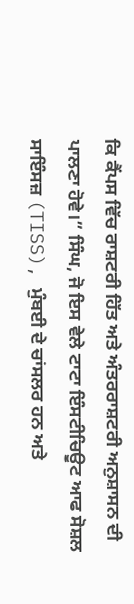ਕਿ ਕੈਂਪਸ ਵਿੱਚ ਰਾਸ਼ਟਰੀ ਹਿੱਤ ਅਤੇ ਅੰਤਰਰਾਸ਼ਟਰੀ ਅਨੁਸ਼ਾਸਨ ਦੀ ਪਾਲਣਾ ਹੋਵੇ।” ਸਿੰਘ, ਜੋ ਇਸ ਵੇਲੇ ਟਾਟਾ ਇੰਸਟੀਚਿਊਟ ਆਫ ਸੋਸ਼ਲ ਸਾਇੰਸਜ਼ (TISS), ਮੁੰਬਈ ਦੇ ਚਾਂਸਲਰ ਹਨ ਅਤੇ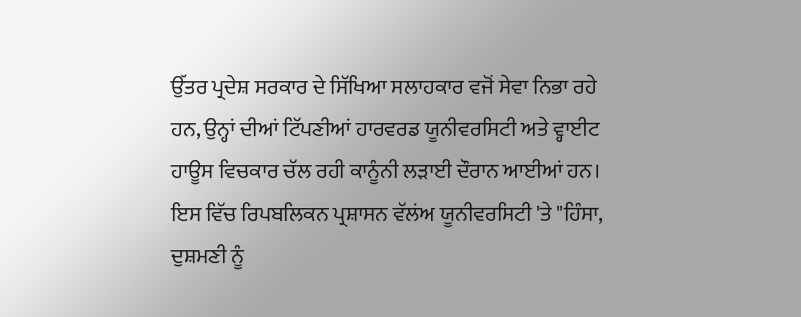ਉੱਤਰ ਪ੍ਰਦੇਸ਼ ਸਰਕਾਰ ਦੇ ਸਿੱਖਿਆ ਸਲਾਹਕਾਰ ਵਜੋਂ ਸੇਵਾ ਨਿਭਾ ਰਹੇ ਹਨ, ਉਨ੍ਹਾਂ ਦੀਆਂ ਟਿੱਪਣੀਆਂ ਹਾਰਵਰਡ ਯੂਨੀਵਰਸਿਟੀ ਅਤੇ ਵ੍ਹਾਈਟ ਹਾਊਸ ਵਿਚਕਾਰ ਚੱਲ ਰਹੀ ਕਾਨੂੰਨੀ ਲੜਾਈ ਦੌਰਾਨ ਆਈਆਂ ਹਨ। ਇਸ ਵਿੱਚ ਰਿਪਬਲਿਕਨ ਪ੍ਰਸ਼ਾਸਨ ਵੱਲਂਅ ਯੂਨੀਵਰਸਿਟੀ 'ਤੇ "ਹਿੰਸਾ, ਦੁਸ਼ਮਣੀ ਨੂੰ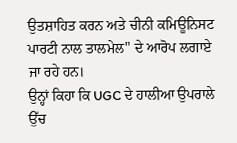ਉਤਸ਼ਾਹਿਤ ਕਰਨ ਅਤੇ ਚੀਨੀ ਕਮਿਊਨਿਸਟ ਪਾਰਟੀ ਨਾਲ ਤਾਲਮੇਲ" ਦੇ ਆਰੋਪ ਲਗਾਏ ਜਾ ਰਹੇ ਹਨ।
ਉਨ੍ਹਾਂ ਕਿਹਾ ਕਿ UGC ਦੇ ਹਾਲੀਆ ਉਪਰਾਲੇ ਉੱਚ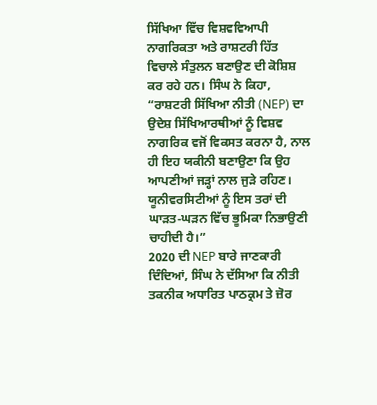ਸਿੱਖਿਆ ਵਿੱਚ ਵਿਸ਼ਵਵਿਆਪੀ ਨਾਗਰਿਕਤਾ ਅਤੇ ਰਾਸ਼ਟਰੀ ਹਿੱਤ ਵਿਚਾਲੇ ਸੰਤੁਲਨ ਬਣਾਉਣ ਦੀ ਕੋਸ਼ਿਸ਼ ਕਰ ਰਹੇ ਹਨ। ਸਿੰਘ ਨੇ ਕਿਹਾ, “ਰਾਸ਼ਟਰੀ ਸਿੱਖਿਆ ਨੀਤੀ (NEP) ਦਾ ਉਦੇਸ਼ ਸਿੱਖਿਆਰਥੀਆਂ ਨੂੰ ਵਿਸ਼ਵ ਨਾਗਰਿਕ ਵਜੋਂ ਵਿਕਸਤ ਕਰਨਾ ਹੈ, ਨਾਲ ਹੀ ਇਹ ਯਕੀਨੀ ਬਣਾਉਣਾ ਕਿ ਉਹ ਆਪਣੀਆਂ ਜੜ੍ਹਾਂ ਨਾਲ ਜੁੜੇ ਰਹਿਣ। ਯੂਨੀਵਰਸਿਟੀਆਂ ਨੂੰ ਇਸ ਤਰਾਂ ਦੀ ਘਾੜਤ-ਘੜਨ ਵਿੱਚ ਭੂਮਿਕਾ ਨਿਭਾਉਣੀ ਚਾਹੀਦੀ ਹੈ।”
2020 ਦੀ NEP ਬਾਰੇ ਜਾਣਕਾਰੀ ਦਿੰਦਿਆਂ, ਸਿੰਘ ਨੇ ਦੱਸਿਆ ਕਿ ਨੀਤੀ ਤਕਨੀਕ ਅਧਾਰਿਤ ਪਾਠਕ੍ਰਮ ਤੇ ਜ਼ੋਰ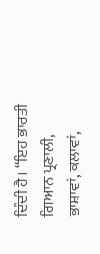ਦਿੰਦੀ ਹੈ। “ਇਹ ਭਾਰਤੀ ਗਿਆਨ ਪ੍ਰਣਾਲੀ, ਭਾਸ਼ਾਵਾਂ, ਕਲਾਵਾਂ,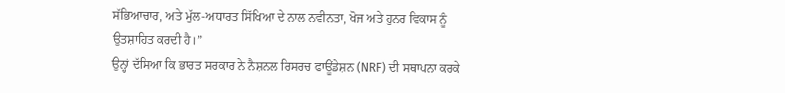ਸੱਭਿਆਚਾਰ, ਅਤੇ ਮੁੱਲ-ਅਧਾਰਤ ਸਿੱਖਿਆ ਦੇ ਨਾਲ ਨਵੀਨਤਾ, ਖੋਜ ਅਤੇ ਹੁਨਰ ਵਿਕਾਸ ਨੂੰ ਉਤਸ਼ਾਹਿਤ ਕਰਦੀ ਹੈ।”
ਉਨ੍ਹਾਂ ਦੱਸਿਆ ਕਿ ਭਾਰਤ ਸਰਕਾਰ ਨੇ ਨੈਸ਼ਨਲ ਰਿਸਰਚ ਫਾਊਂਡੇਸ਼ਨ (NRF) ਦੀ ਸਥਾਪਨਾ ਕਰਕੇ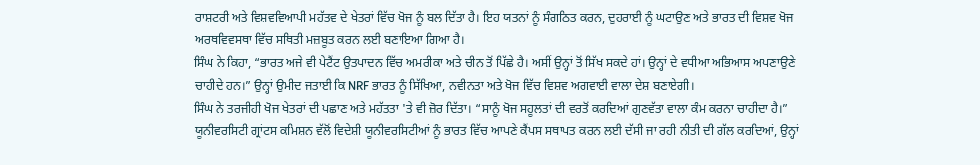ਰਾਸ਼ਟਰੀ ਅਤੇ ਵਿਸ਼ਵਵਿਆਪੀ ਮਹੱਤਵ ਦੇ ਖੇਤਰਾਂ ਵਿੱਚ ਖੋਜ ਨੂੰ ਬਲ ਦਿੱਤਾ ਹੈ। ਇਹ ਯਤਨਾਂ ਨੂੰ ਸੰਗਠਿਤ ਕਰਨ, ਦੁਹਰਾਈ ਨੂੰ ਘਟਾਉਣ ਅਤੇ ਭਾਰਤ ਦੀ ਵਿਸ਼ਵ ਖੋਜ ਅਰਥਵਿਵਸਥਾ ਵਿੱਚ ਸਥਿਤੀ ਮਜ਼ਬੂਤ ਕਰਨ ਲਈ ਬਣਾਇਆ ਗਿਆ ਹੈ।
ਸਿੰਘ ਨੇ ਕਿਹਾ, “ਭਾਰਤ ਅਜੇ ਵੀ ਪੇਟੈਂਟ ਉਤਪਾਦਨ ਵਿੱਚ ਅਮਰੀਕਾ ਅਤੇ ਚੀਨ ਤੋਂ ਪਿੱਛੇ ਹੈ। ਅਸੀਂ ਉਨ੍ਹਾਂ ਤੋਂ ਸਿੱਖ ਸਕਦੇ ਹਾਂ। ਉਨ੍ਹਾਂ ਦੇ ਵਧੀਆ ਅਭਿਆਸ ਅਪਣਾਉਣੇ ਚਾਹੀਦੇ ਹਨ।” ਉਨ੍ਹਾਂ ਉਮੀਦ ਜਤਾਈ ਕਿ NRF ਭਾਰਤ ਨੂੰ ਸਿੱਖਿਆ, ਨਵੀਨਤਾ ਅਤੇ ਖੋਜ ਵਿੱਚ ਵਿਸ਼ਵ ਅਗਵਾਈ ਵਾਲਾ ਦੇਸ਼ ਬਣਾਏਗੀ।
ਸਿੰਘ ਨੇ ਤਰਜੀਹੀ ਖੋਜ ਖੇਤਰਾਂ ਦੀ ਪਛਾਣ ਅਤੇ ਮਹੱਤਤਾ 'ਤੇ ਵੀ ਜ਼ੋਰ ਦਿੱਤਾ। “ਸਾਨੂੰ ਖੋਜ ਸਹੂਲਤਾਂ ਦੀ ਵਰਤੋਂ ਕਰਦਿਆਂ ਗੁਣਵੱਤਾ ਵਾਲਾ ਕੰਮ ਕਰਨਾ ਚਾਹੀਦਾ ਹੈ।” ਯੂਨੀਵਰਸਿਟੀ ਗ੍ਰਾਂਟਸ ਕਮਿਸ਼ਨ ਵੱਲੋਂ ਵਿਦੇਸ਼ੀ ਯੂਨੀਵਰਸਿਟੀਆਂ ਨੂੰ ਭਾਰਤ ਵਿੱਚ ਆਪਣੇ ਕੈਂਪਸ ਸਥਾਪਤ ਕਰਨ ਲਈ ਦੱਸੀ ਜਾ ਰਹੀ ਨੀਤੀ ਦੀ ਗੱਲ ਕਰਦਿਆਂ, ਉਨ੍ਹਾਂ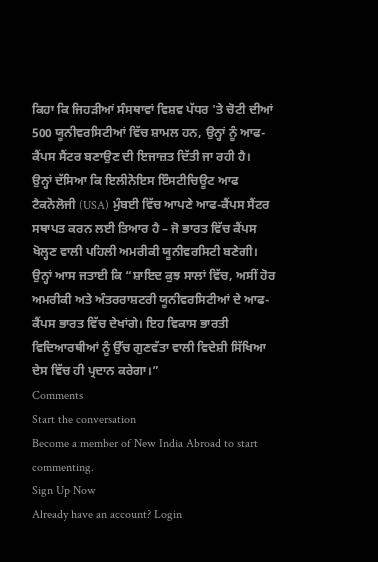ਕਿਹਾ ਕਿ ਜਿਹੜੀਆਂ ਸੰਸਥਾਵਾਂ ਵਿਸ਼ਵ ਪੱਧਰ 'ਤੇ ਚੋਟੀ ਦੀਆਂ 500 ਯੂਨੀਵਰਸਿਟੀਆਂ ਵਿੱਚ ਸ਼ਾਮਲ ਹਨ, ਉਨ੍ਹਾਂ ਨੂੰ ਆਫ-ਕੈਂਪਸ ਸੈਂਟਰ ਬਣਾਉਣ ਦੀ ਇਜਾਜ਼ਤ ਦਿੱਤੀ ਜਾ ਰਹੀ ਹੈ।
ਉਨ੍ਹਾਂ ਦੱਸਿਆ ਕਿ ਇਲੀਨੋਇਸ ਇੰਸਟੀਚਿਊਟ ਆਫ ਟੈਕਨੋਲੋਜੀ (USA) ਮੁੰਬਈ ਵਿੱਚ ਆਪਣੇ ਆਫ-ਕੈਂਪਸ ਸੈਂਟਰ ਸਥਾਪਤ ਕਰਨ ਲਈ ਤਿਆਰ ਹੈ – ਜੋ ਭਾਰਤ ਵਿੱਚ ਕੈਂਪਸ ਖੋਲ੍ਹਣ ਵਾਲੀ ਪਹਿਲੀ ਅਮਰੀਕੀ ਯੂਨੀਵਰਸਿਟੀ ਬਣੇਗੀ।
ਉਨ੍ਹਾਂ ਆਸ ਜਤਾਈ ਕਿ “ਸ਼ਾਇਦ ਕੁਝ ਸਾਲਾਂ ਵਿੱਚ, ਅਸੀਂ ਹੋਰ ਅਮਰੀਕੀ ਅਤੇ ਅੰਤਰਰਾਸ਼ਟਰੀ ਯੂਨੀਵਰਸਿਟੀਆਂ ਦੇ ਆਫ-ਕੈਂਪਸ ਭਾਰਤ ਵਿੱਚ ਦੇਖਾਂਗੇ। ਇਹ ਵਿਕਾਸ ਭਾਰਤੀ ਵਿਦਿਆਰਥੀਆਂ ਨੂੰ ਉੱਚ ਗੁਣਵੱਤਾ ਵਾਲੀ ਵਿਦੇਸ਼ੀ ਸਿੱਖਿਆ ਦੇਸ ਵਿੱਚ ਹੀ ਪ੍ਰਦਾਨ ਕਰੇਗਾ।”
Comments
Start the conversation
Become a member of New India Abroad to start commenting.
Sign Up Now
Already have an account? Login